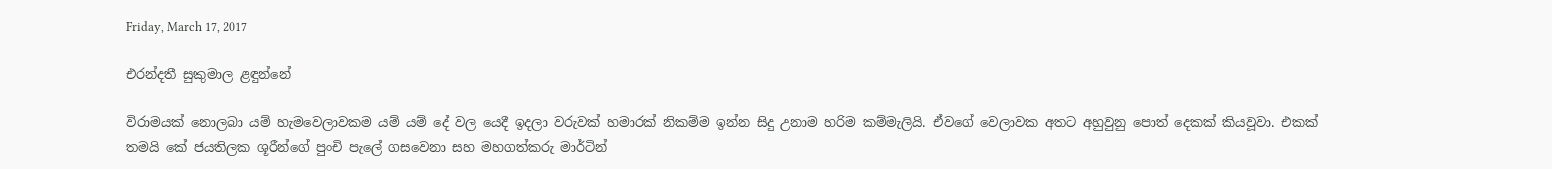Friday, March 17, 2017

එරන්දතී සුකුමාල ළඳුන්නේ

විරාමයක් නොලබා යම් හැමවෙලාවකම යම් යම් දේ වල යෙදී ඉදලා වරුවක් හමාරක් නිකම්ම ඉන්න සිදු උනාම හරිම කම්මැලියි. ඒවගේ වෙලාවක අතට අහුවුනු පොත් දෙකක් කියවූවා. එකක් තමයි කේ ජයතිලක ශූරීන්ගේ පුංචි පැලේ ගසවෙනා සහ මහගත්කරු මාර්ටින්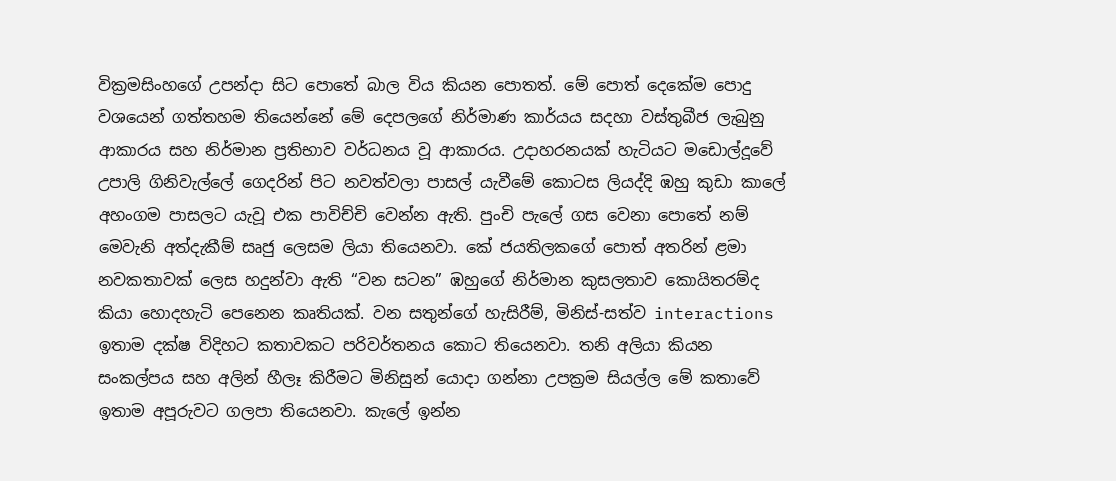වික්‍රමසිංහගේ උපන්දා සිට පොතේ බාල විය කියන පොතත්. මේ පොත් දෙකේම පොදු වශයෙන් ගත්තහම තියෙන්නේ මේ දෙපලගේ නිර්මාණ කාර්යය සදහා වස්තුබීජ ලැබුනු ආකාරය සහ නිර්මාන ප්‍රතිභාව වර්ධනය වූ ආකාරය. උදාහරනයක් හැටියට මඩොල්දූවේ උපාලි ගිනිවැල්ලේ ගෙදරින් පිට නවත්වලා පාසල් යැවීමේ කොටස ලියද්දි ඹහු කුඩා කාලේ අහංගම පාසලට යැවූ එක පාවිච්චි වෙන්න ඇති. පුංචි පැලේ ගස වෙනා පොතේ නම් මෙවැනි අත්දැකීම් සෘජු ලෙසම ලියා තියෙනවා. කේ ජයතිලකගේ පොත් අතරින් ළමා නවකතාවක් ලෙස හදුන්වා ඇති “වන සටන” ඹහුගේ නිර්මාන කුසලතාව කොයිතරම්ද කියා හොදහැටි පෙනෙන කෘතියක්. වන සතුන්ගේ හැසිරීම්, මිනිස්-සත්ව interactions ඉතාම දක්ෂ විදිහට කතාවකට පරිවර්තනය කොට තියෙනවා. තනි අලියා කියන සංකල්පය සහ අලින් හීලෑ කිරීමට මිනිසුන් යොදා ගන්නා උපක්‍රම සියල්ල මේ කතාවේ ඉතාම අපූරුවට ගලපා තියෙනවා. කැලේ ඉන්න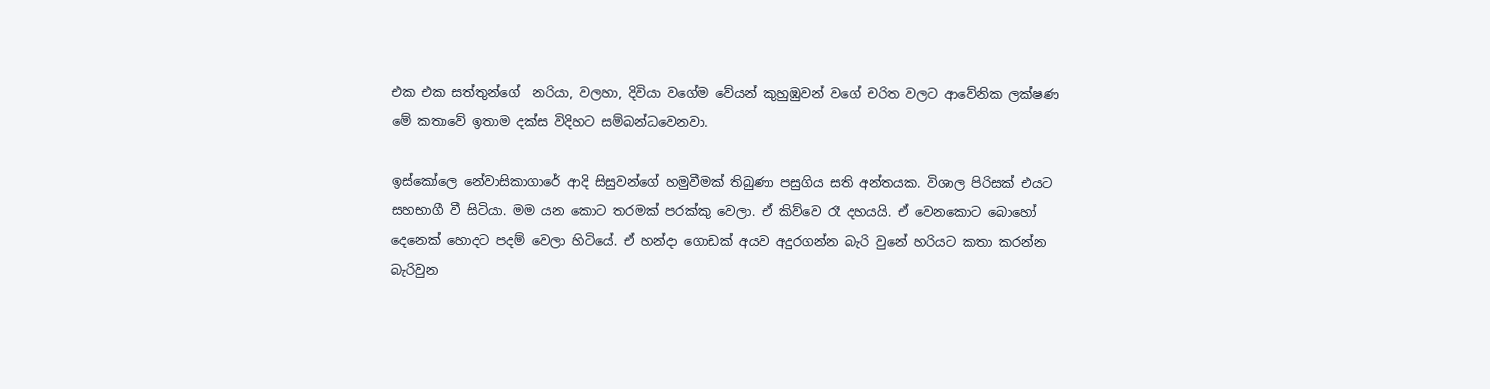එක එක සත්තුන්ගේ  නරියා, වලහා, දිවියා වගේම වේයන් කුහුඹුවන් වගේ චරිත වලට ආවේනික ලක්ෂණ මේ කතාවේ ඉතාම දක්ස විදිහට සම්බන්ධවෙනවා.

ඉස්කෝලෙ නේවාසිකාගාරේ ආදි සිසුවන්ගේ හමුවීමක් තිබුණා පසුගිය සති අන්තයක. විශාල පිරිසක් එයට සහභාගී වී සිටියා. මම යන කොට තරමක් පරක්කු වෙලා. ඒ කිව්වෙ රෑ දහයයි. ඒ වෙනකොට බොහෝ දෙනෙක් හොදට පදම් වෙලා හිටියේ. ඒ හන්දා ගොඩක් අයව අදුරගන්න බැරි වුනේ හරියට කතා කරන්න බැරිවුන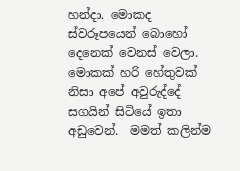හන්දා. මොකද ස්වරූපයෙන් බොහෝ දෙනෙක් වෙනස් වෙලා. මොකක් හරි හේතුවක් නිසා අපේ අවුරුද්දේ සගයින් සිටියේ ඉතා අඩුවෙන්.  මමත් කලින්ම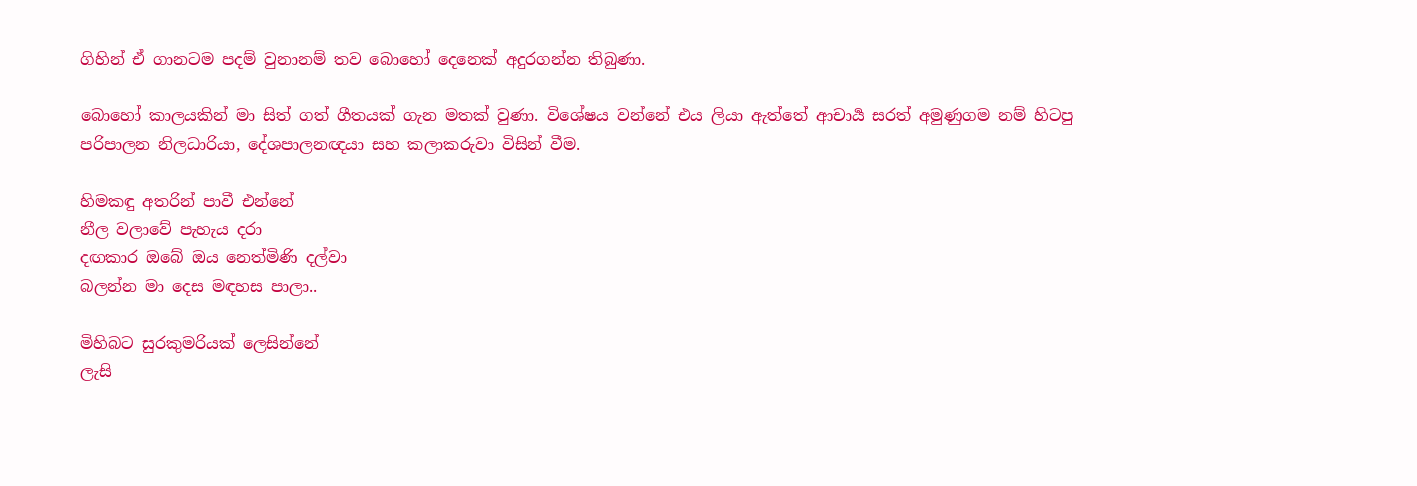ගිහින් ඒ ගානටම පදම් වුනානම් තව බොහෝ දෙනෙක් අදුරගන්න තිබුණා.

බොහෝ කාලයකින් මා සිත් ගත් ගීතයක් ගැන මතක් වුණා. විශේෂය වන්නේ එය ලියා ඇත්තේ ආචාර්‍ය සරත් අමුණුගම නම් හිටපු පරිපාලන නිලධාරියා, දේශපාලනඥයා සහ කලාකරුවා විසින් වීම.

හිමකඳු අතරින් පාවී එන්නේ
නීල වලාවේ පැහැය දරා
දඟකාර ඔබේ ඔය නෙත්මිණි දල්වා
බලන්න මා දෙස මඳහස පාලා..

මිහිබට සුරකුමරියක් ලෙසින්නේ
ලැසි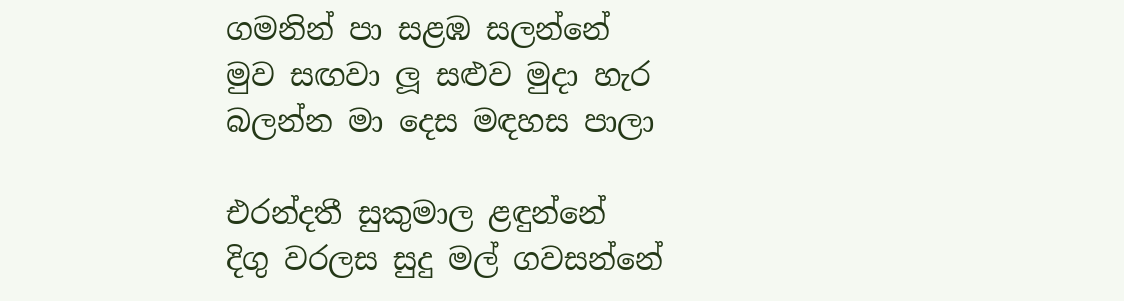ගමනින් පා සළඹ සලන්නේ
මුව සඟවා ලූ සළුව මුදා හැර
බලන්න මා දෙස මඳහස පාලා

එරන්දතී සුකුමාල ළඳුන්නේ
දිගු වරලස සුදු මල් ගවසන්නේ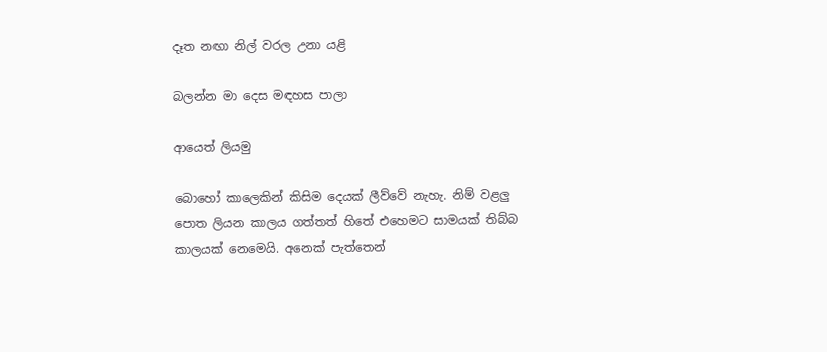දෑත නඟා නිල් වරල උනා යළි

බලන්න මා දෙස මඳහස පාලා

ආයෙත් ලියමු

බොහෝ කාලෙකින් කිසිම දෙයක් ලීව්වේ නැහැ. නිම් වළලු පොත ලියන කාලය ගත්තත් හිතේ එහෙමට සාමයක් තිබ්බ කාලයක් නෙමෙයි. අනෙක් පැත්තෙන්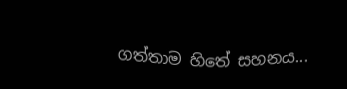ගත්තාම හිතේ සහනය...